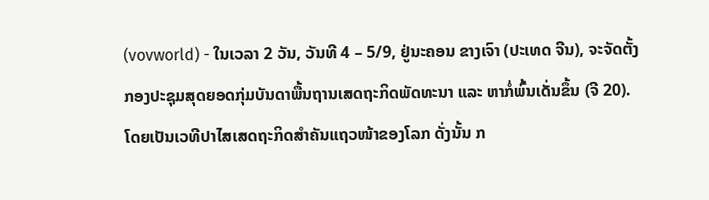(vovworld) - ໃນເວລາ 2 ວັນ, ວັນທີ 4 – 5/9, ຢູ່ນະຄອນ ຂາງເຈົາ (ປະເທດ ຈີນ), ຈະຈັດຕັ້ງກອງປະຊຸມສຸດຍອດກຸ່ມບັນດາພື້ນຖານເສດຖະກິດພັດທະນາ ແລະ ຫາກໍ່ພົ້ນເດັ່ນຂຶ້ນ (ຈີ 20). ໂດຍເປັນເວທີປາໄສເສດຖະກິດສຳຄັນແຖວໜ້າຂອງໂລກ ດັ່ງນັ້ນ ກ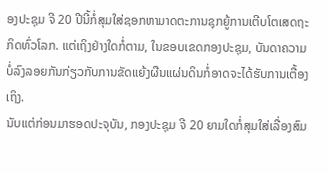ອງປະຊຸມ ຈີ 20 ປີນີ້ກໍ່ສຸມໃສ່ຊອກຫາມາດຕະການຊຸກຍູ້ການເຕີບໂຕເສດຖະກິດທົ່ວໂລກ. ແຕ່ເຖິງຢ່າງໃດກໍ່ຕາມ, ໃນຂອບເຂດກອງປະຊຸມ, ບັນດາຄວາມບໍ່ລົງລອຍກັນກ່ຽວກັບການຂັດແຍ້ງຜືນແຜ່ນດິນກໍ່ອາດຈະໄດ້ຮັບການເຕື້ອງເຖິງ.
ນັບແຕ່ກ່ອນມາຮອດປະຈຸບັນ, ກອງປະຊຸມ ຈີ 20 ຍາມໃດກໍ່ສຸມໃສ່ເລື່ອງສົມ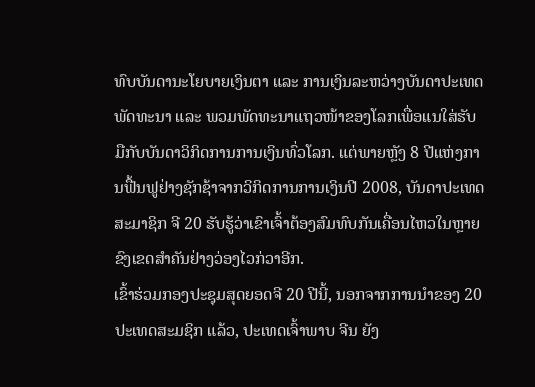ທົບບັນດານະໂຍບາຍເງິນຕາ ແລະ ການເງິນລະຫວ່າງບັນດາປະເທດ ພັດທະນາ ແລະ ພວມພັດທະນາແຖວໜ້າຂອງໂລກເພື່ອແນໃສ່ຮັບມືກັບບັນດາວິກິດການການເງິນທົ່ວໂລກ. ແຕ່ພາຍຫຼັງ 8 ປີແຫ່ງການຟື້ນຟູຢ່າງຊັກຊ້າຈາກວິກິດການການເງິນປີ 2008, ບັນດາປະເທດສະມາຊິກ ຈີ 20 ຮັບຮູ້ວ່າເຂົາເຈົ້າຕ້ອງສົມທົບກັນເຄື່ອນໄຫວໃນຫຼາຍຂົງເຂດສຳຄັນຢ່າງວ່ອງໄວກ່ວາອີກ.
ເຂົ້າຮ່ວມກອງປະຊຸມສຸດຍອດຈີ 20 ປີນີ້, ນອກຈາກການນຳຂອງ 20 ປະເທດສະມຊິກ ແລ້ວ, ປະເທດເຈົ້າພາບ ຈີນ ຍັງ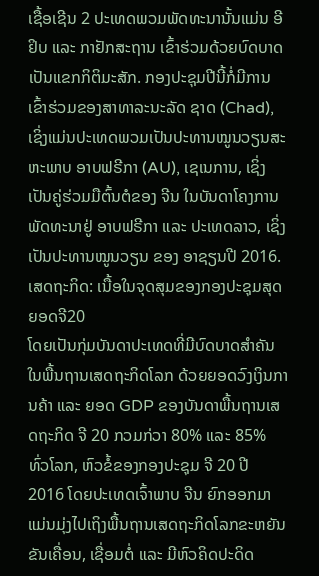ເຊື້ອເຊີນ 2 ປະເທດພວມພັດທະນານັ້ນແມ່ນ ອີຢິບ ແລະ ກາຢັກສະຖານ ເຂົ້າຮ່ວມດ້ວຍບົດບາດເປັນແຂກກິຕິມະສັກ. ກອງປະຊຸມປີນີ້ກໍ່ມີການເຂົ້າຮ່ວມຂອງສາທາລະນະລັດ ຊາດ (Chad), ເຊິ່ງແມ່ນປະເທດພວມເປັນປະທານໝູນວຽນສະຫະພາບ ອາບຟຣີກາ (AU), ເຊເນການ, ເຊິ່ງເປັນຄູ່ຮ່ວມມືຕົ້ນຕໍຂອງ ຈີນ ໃນບັນດາໂຄງການພັດທະນາຢູ່ ອາບຟຣີກາ ແລະ ປະເທດລາວ, ເຊິ່ງເປັນປະທານໝູນວຽນ ຂອງ ອາຊຽນປີ 2016.
ເສດຖະກິດ: ເນື້ອໃນຈຸດສຸມຂອງກອງປະຊຸມສຸດຍອດຈີ20
ໂດຍເປັນກຸ່ມບັນດາປະເທດທີ່ມີບົດບາດສຳຄັນໃນພື້ນຖານເສດຖະກິດໂລກ ດ້ວຍຍອດວົງເງິນການຄ້າ ແລະ ຍອດ GDP ຂອງບັນດາພື້ນຖານເສດຖະກິດ ຈີ 20 ກວມກ່ວາ 80% ແລະ 85% ທົ່ວໂລກ, ຫົວຂໍ້ຂອງກອງປະຊຸມ ຈີ 20 ປີ 2016 ໂດຍປະເທດເຈົ້າພາບ ຈີນ ຍົກອອກມາແມ່ນມຸ່ງໄປເຖິງພື້ນຖານເສດຖະກິດໂລກຂະຫຍັນຂັນເຄື່ອນ, ເຊື່ອມຕໍ່ ແລະ ມີຫົວຄິດປະດິດ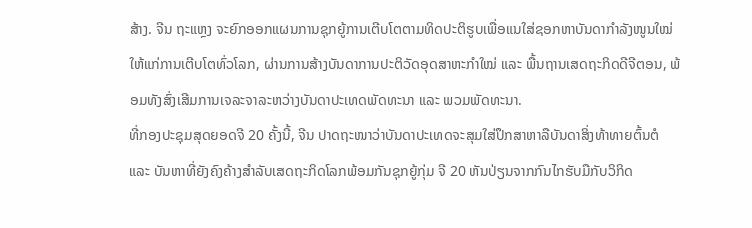ສ້າງ. ຈີນ ຖະແຫຼງ ຈະຍົກອອກແຜນການຊຸກຍູ້ການເຕີບໂຕຕາມທິດປະຕິຮູບເພື່ອແນໃສ່ຊອກຫາບັນດາກຳລັງໜູນໃໝ່ໃຫ້ແກ່ການເຕີບໂຕທົ່ວໂລກ, ຜ່ານການສ້າງບັນດາການປະຕິວັດອຸດສາຫະກຳໃໝ່ ແລະ ພື້ນຖານເສດຖະກິດດີຈີຕອນ, ພ້ອມທັງສົ່ງເສີມການເຈລະຈາລະຫວ່າງບັນດາປະເທດພັດທະນາ ແລະ ພວມພັດທະນາ.
ທີ່ກອງປະຊຸມສຸດຍອດຈີ 20 ຄັ້ງນີ້, ຈີນ ປາດຖະໜາວ່າບັນດາປະເທດຈະສຸມໃສ່ປຶກສາຫາລືບັນດາສິ່ງທ້າທາຍຕົ້ນຕໍ ແລະ ບັນຫາທີ່ຍັງຄົງຄ້າງສຳລັບເສດຖະກິດໂລກພ້ອມກັນຊຸກຍູ້ກຸ່ມ ຈີ 20 ຫັນປ່ຽນຈາກກົນໄກຮັບມືກັບວິກິດ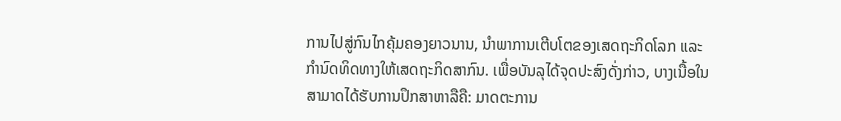ການໄປສູ່ກົນໄກຄຸ້ມຄອງຍາວນານ, ນຳພາການເຕີບໂຕຂອງເສດຖະກິດໂລກ ແລະ ກຳນົດທິດທາງໃຫ້ເສດຖະກິດສາກົນ. ເພື່ອບັນລຸໄດ້ຈຸດປະສົງດັ່ງກ່າວ, ບາງເນື້ອໃນສາມາດໄດ້ຮັບການປຶກສາຫາລືຄື: ມາດຕະການ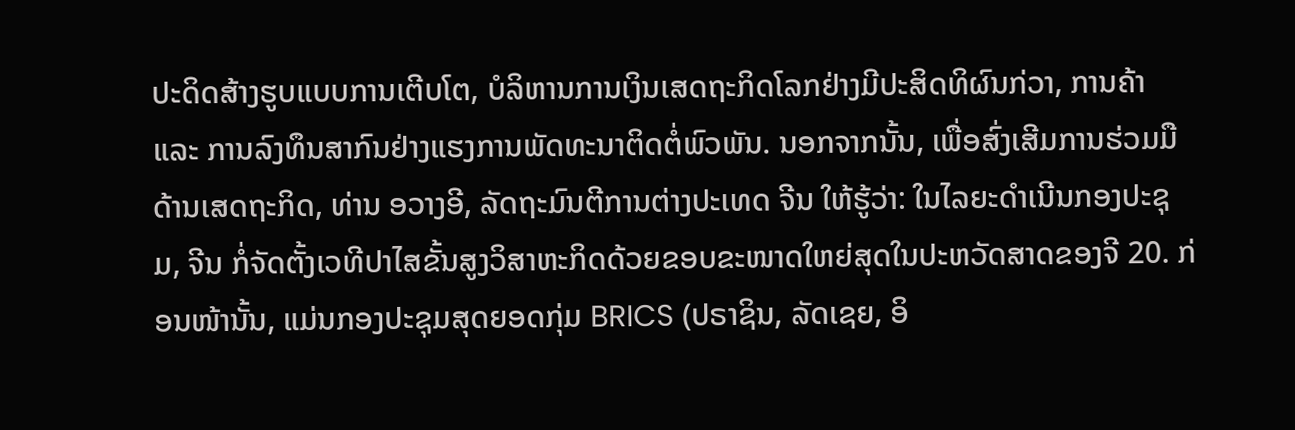ປະດິດສ້າງຮູບແບບການເຕີບໂຕ, ບໍລິຫານການເງິນເສດຖະກິດໂລກຢ່າງມີປະສິດທິຜົນກ່ວາ, ການຄ້າ ແລະ ການລົງທຶນສາກົນຢ່າງແຮງການພັດທະນາຕິດຕໍ່ພົວພັນ. ນອກຈາກນັ້ນ, ເພື່ອສົ່ງເສີມການຮ່ວມມືດ້ານເສດຖະກິດ, ທ່ານ ອວາງອີ, ລັດຖະມົນຕີການຕ່າງປະເທດ ຈີນ ໃຫ້ຮູ້ວ່າ: ໃນໄລຍະດຳເນີນກອງປະຊຸມ, ຈີນ ກໍ່ຈັດຕັ້ງເວທີປາໄສຂັ້ນສູງວິສາຫະກິດດ້ວຍຂອບຂະໜາດໃຫຍ່ສຸດໃນປະຫວັດສາດຂອງຈີ 20. ກ່ອນໜ້ານັ້ນ, ແມ່ນກອງປະຊຸມສຸດຍອດກຸ່ມ BRICS (ປຣາຊິນ, ລັດເຊຍ, ອິ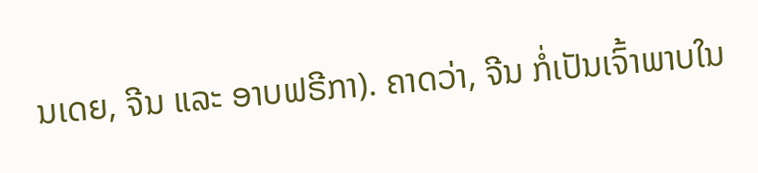ນເດຍ, ຈີນ ແລະ ອາບຟຣີກາ). ຄາດວ່າ, ຈີນ ກໍ່ເປັນເຈົ້າພາບໃນ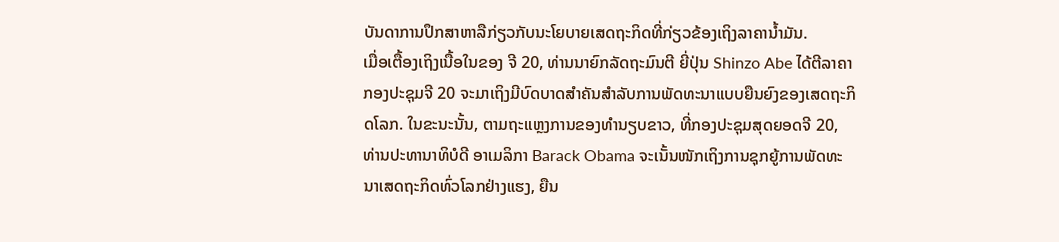ບັນດາການປຶກສາຫາລືກ່ຽວກັບນະໂຍບາຍເສດຖະກິດທີ່ກ່ຽວຂ້ອງເຖິງລາຄານ້ຳມັນ.
ເມື່ອເຕື້ອງເຖິງເນື້ອໃນຂອງ ຈີ 20, ທ່ານນາຍົກລັດຖະມົນຕີ ຍີ່ປຸ່ນ Shinzo Abe ໄດ້ຕີລາຄາກອງປະຊຸມຈີ 20 ຈະມາເຖິງມີບົດບາດສຳຄັນສຳລັບການພັດທະນາແບບຍືນຍົງຂອງເສດຖະກິດໂລກ. ໃນຂະນະນັ້ນ, ຕາມຖະແຫຼງການຂອງທຳນຽບຂາວ, ທີ່ກອງປະຊຸມສຸດຍອດຈີ 20, ທ່ານປະທານາທິບໍດີ ອາເມລິກາ Barack Obama ຈະເນັ້ນໜັກເຖິງການຊຸກຍູ້ການພັດທະນາເສດຖະກິດທົ່ວໂລກຢ່າງແຮງ, ຍືນ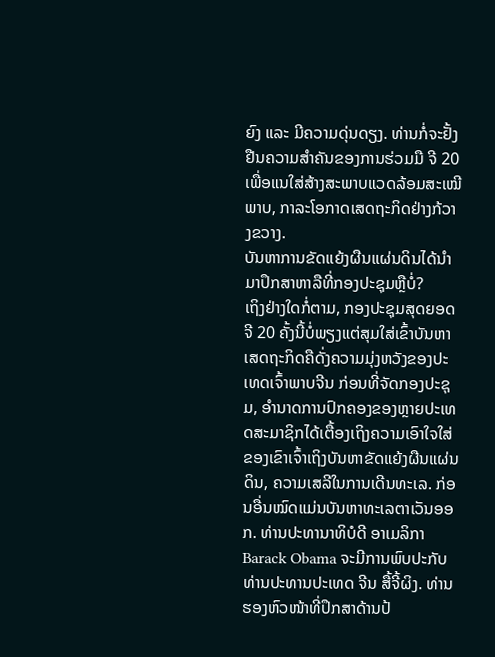ຍົງ ແລະ ມີຄວາມດຸ່ນດຽງ. ທ່ານກໍ່ຈະຢັ້ງຢືນຄວາມສຳຄັນຂອງການຮ່ວມມື ຈີ 20 ເພື່ອແນໃສ່ສ້າງສະພາບແວດລ້ອມສະເໝີພາບ, ກາລະໂອກາດເສດຖະກິດຢ່າງກ້ວາງຂວາງ.
ບັນຫາການຂັດແຍ້ງຜືນແຜ່ນດິນໄດ້ນຳມາປຶກສາຫາລືທີ່ກອງປະຊຸມຫຼືບໍ່?
ເຖິງຢ່າງໃດກໍ່ຕາມ, ກອງປະຊຸມສຸດຍອດຈີ 20 ຄັ້ງນີ້ບໍ່ພຽງແຕ່ສຸມໃສ່ເຂົ້າບັນຫາເສດຖະກິດຄືດັ່ງຄວາມມຸ່ງຫວັງຂອງປະເທດເຈົ້າພາບຈີນ ກ່ອນທີ່ຈັດກອງປະຊຸມ, ອຳນາດການປົກຄອງຂອງຫຼາຍປະເທດສະມາຊິກໄດ້ເຕື້ອງເຖິງຄວາມເອົາໃຈໃສ່ຂອງເຂົາເຈົ້າເຖິງບັນຫາຂັດແຍ້ງຜືນແຜ່ນດິນ, ຄວາມເສລີໃນການເດີນທະເລ. ກ່ອນອື່ນໝົດແມ່ນບັນຫາທະເລຕາເວັນອອກ. ທ່ານປະທານາທິບໍດີ ອາເມລິກາ Barack Obama ຈະມີການພົບປະກັບທ່ານປະທານປະເທດ ຈີນ ສື້ຈີ້ຜິງ. ທ່ານຮອງຫົວໜ້າທີ່ປຶກສາດ້ານປ້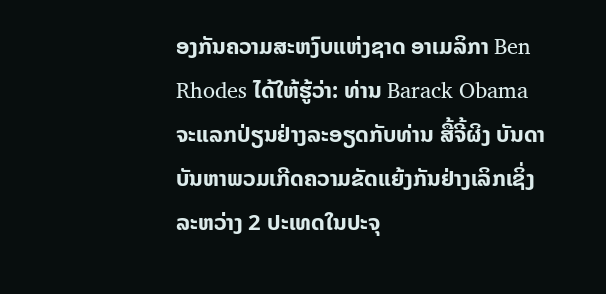ອງກັນຄວາມສະຫງົບແຫ່ງຊາດ ອາເມລິກາ Ben Rhodes ໄດ້ໃຫ້ຮູ້ວ່າ: ທ່ານ Barack Obama ຈະແລກປ່ຽນຢ່າງລະອຽດກັບທ່ານ ສື້ຈີ້ຜິງ ບັນດາບັນຫາພວມເກີດຄວາມຂັດແຍ້ງກັນຢ່າງເລິກເຊິ່ງລະຫວ່າງ 2 ປະເທດໃນປະຈຸ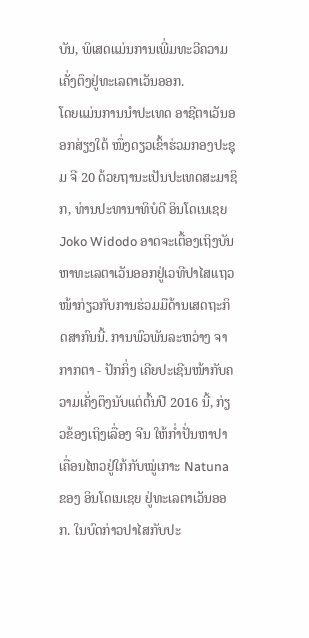ບັນ, ພິເສດແມ່ນການເພີ່ມທະວີຄວາມເຄັ່ງຕຶງຢູ່ທະເລຕາເວັນອອກ.
ໂດຍແມ່ນການນຳປະເທດ ອາຊີຕາເວັນອອກສ່ຽງໃຕ້ ໜຶ່ງດຽວເຂົ້າຮ່ວມກອງປະຊຸມ ຈີ 20 ດ້ວຍຖານະເປັນປະເທດສະມາຊິກ, ທ່ານປະທານາທິບໍດີ ອິນໂດເນເຊຍ Joko Widodo ອາດຈະເຕື້ອງເຖິງບັນຫາທະເລຕາເວັນອອກຢູ່ເວທີປາໄສແຖວໜ້າກ່ຽວກັບການຮ່ວມມືດ້ານເສດຖະກິດສາກົນນີ້. ການພົວພັນລະຫວ່າງ ຈາກາກຕາ - ປັກກິ່ງ ເຄີຍປະເຊີນໜ້າກັບຄວາມເຄັ່ງຕຶງນັບແຕ່ຕົ້ນປີ 2016 ນີ້, ກ່ຽວຂ້ອງເຖິງເລື່ອງ ຈີນ ໃຫ້ກ່ຳປັ່ນຫາປາເຄື່ອນໄຫວຢູ່ໃກ້ກັບໝູ່ເກາະ Natuna ຂອງ ອິນໂດເນເຊຍ ຢູ່ທະເລຕາເວັນອອກ. ໃນບົດກ່າວປາໄສກັບປະ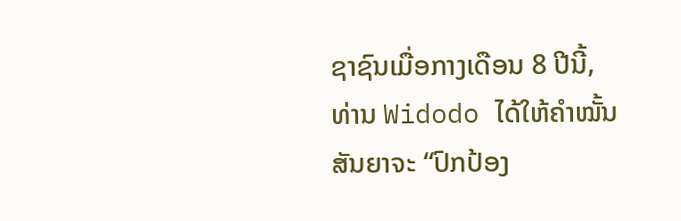ຊາຊົນເມື່ອກາງເດືອນ 8 ປີນີ້, ທ່ານ Widodo ໄດ້ໃຫ້ຄຳໝັ້ນສັນຍາຈະ “ປົກປ້ອງ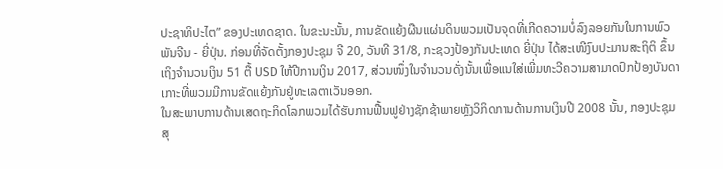ປະຊາທິປະໄຕ” ຂອງປະເທດຊາດ. ໃນຂະນະນັ້ນ, ການຂັດແຍ້ງຜືນແຜ່ນດິນພວມເປັນຈຸດທີ່ເກີດຄວາມບໍ່ລົງລອຍກັນໃນການພົວພັນຈີນ - ຍີ່ປຸ່ນ. ກ່ອນທີ່ຈັດຕັ້ງກອງປະຊຸມ ຈີ 20, ວັນທີ 31/8, ກະຊວງປ້ອງກັນປະເທດ ຍີ່ປຸ່ນ ໄດ້ສະເໜີງົບປະມານສະຖິຕິ ຂຶ້ນເຖິງຈຳນວນເງິນ 51 ຕື້ USD ໃຫ້ປີການເງິນ 2017, ສ່ວນໜຶ່ງໃນຈຳນວນດັ່ງນັ້ນເພື່ອແນໃສ່ເພີ່ມທະວີຄວາມສາມາດປົກປ້ອງບັນດາເກາະທີ່ພວມມີການຂັດແຍ້ງກັນຢູ່ທະເລຕາເວັນອອກ.
ໃນສະພາບການດ້ານເສດຖະກິດໂລກພວມໄດ້ຮັບການຟື້ນຟູຢ່າງຊັກຊ້າພາຍຫຼັງວິກິດການດ້ານການເງິນປີ 2008 ນັ້ນ, ກອງປະຊຸມສຸ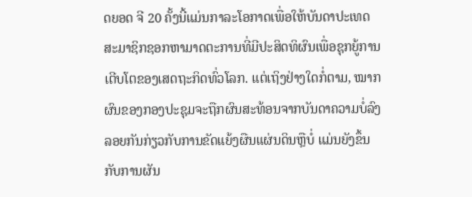ດຍອດ ຈີ 20 ຄັ້ງນີ້ແມ່ນກາລະໂອກາດເພື່ອໃຫ້ບັນດາປະເທດສະມາຊິກຊອກຫາມາດຕະການທີ່ມີປະສິດທິຜົນເພື່ອຊຸກຍູ້ການເຕີບໂຕຂອງເສດຖະກິດທົ່ວໂລກ. ແຕ່ເຖິງຢ່າງໃດກໍ່ຕາມ, ໝາກຜົນຂອງກອງປະຊຸມຈະຖືກຜົນສະທ້ອນຈາກບັນດາຄວາມບໍ່ລົງລອຍກັນກ່ຽວກັບການຂັດແຍ້ງຜືນແຜ່ນດິນຫຼືບໍ່ ແມ່ນຍັງຂຶ້ນກັບການຜັນ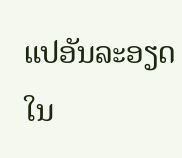ແປອັນລະອຽດໃນ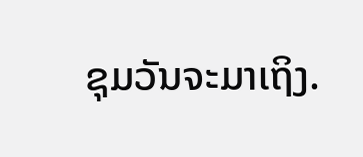ຊຸມວັນຈະມາເຖິງ.